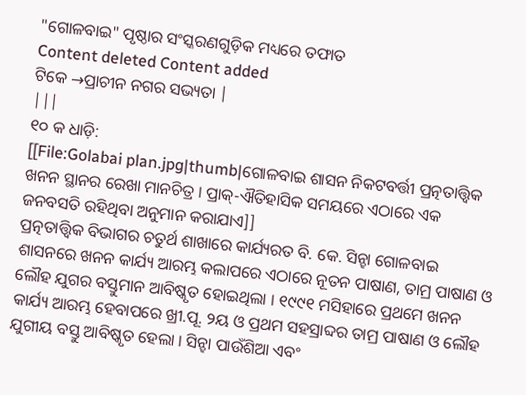"ଗୋଳବାଇ" ପୃଷ୍ଠାର ସଂସ୍କରଣଗୁଡ଼ିକ ମଧ୍ୟରେ ତଫାତ
Content deleted Content added
ଟିକେ →ପ୍ରାଚୀନ ନଗର ସଭ୍ୟତା |
|||
୧୦ କ ଧାଡ଼ି:
[[File:Golabai plan.jpg|thumb|ଗୋଳବାଇ ଶାସନ ନିକଟବର୍ତ୍ତୀ ପ୍ରତ୍ନତାତ୍ତ୍ଵିକ ଖନନ ସ୍ଥାନର ରେଖା ମାନଚିତ୍ର । ପ୍ରାକ୍-ଐତିହାସିକ ସମୟରେ ଏଠାରେ ଏକ ଜନବସତି ରହିଥିବା ଅନୁମାନ କରାଯାଏ]]
ପ୍ରତ୍ନତାତ୍ତ୍ଵିକ ବିଭାଗର ଚତୁର୍ଥ ଶାଖାରେ କାର୍ଯ୍ୟରତ ବି. କେ. ସିନ୍ହା ଗୋଳବାଇ ଶାସନରେ ଖନନ କାର୍ଯ୍ୟ ଆରମ୍ଭ କଲାପରେ ଏଠାରେ ନୂତନ ପାଷାଣ, ତାମ୍ର ପାଷାଣ ଓ ଲୌହ ଯୁଗର ବସ୍ତୁମାନ ଆବିଷ୍କୃତ ହୋଇଥିଲା । ୧୯୯୧ ମସିହାରେ ପ୍ରଥମେ ଖନନ କାର୍ଯ୍ୟ ଆରମ୍ଭ ହେବାପରେ ଖ୍ରୀ.ପୂ. ୨ୟ ଓ ପ୍ରଥମ ସହସ୍ରାବ୍ଦର ତାମ୍ର ପାଷାଣ ଓ ଲୌହ ଯୁଗୀୟ ବସ୍ତୁ ଆବିଷ୍କୃତ ହେଲା । ସିନ୍ହା ପାଉଁଶିଆ ଏବଂ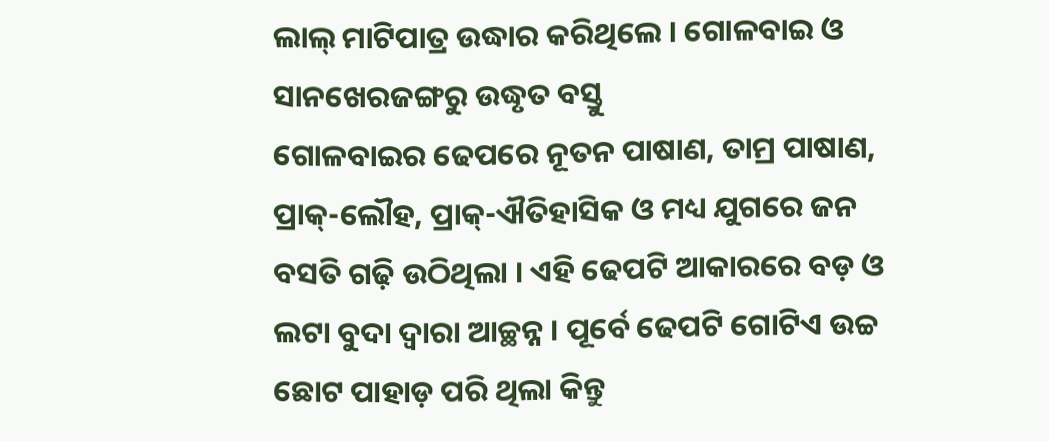ଲାଲ୍ ମାଟିପାତ୍ର ଉଦ୍ଧାର କରିଥିଲେ । ଗୋଳବାଇ ଓ ସାନଖେରଜଙ୍ଗରୁ ଉଦ୍ଧୃତ ବସ୍ତୁ
ଗୋଳବାଇର ଢେପରେ ନୂତନ ପାଷାଣ, ତାମ୍ର ପାଷାଣ, ପ୍ରାକ୍-ଲୌହ, ପ୍ରାକ୍-ଐତିହାସିକ ଓ ମଧ୍ୟ ଯୁଗରେ ଜନ ବସତି ଗଢ଼ି ଉଠିଥିଲା । ଏହି ଢେପଟି ଆକାରରେ ବଡ଼ ଓ ଲଟା ବୁଦା ଦ୍ଵାରା ଆଚ୍ଛନ୍ନ । ପୂର୍ବେ ଢେପଟି ଗୋଟିଏ ଉଚ୍ଚ ଛୋଟ ପାହାଡ଼ ପରି ଥିଲା କିନ୍ତୁ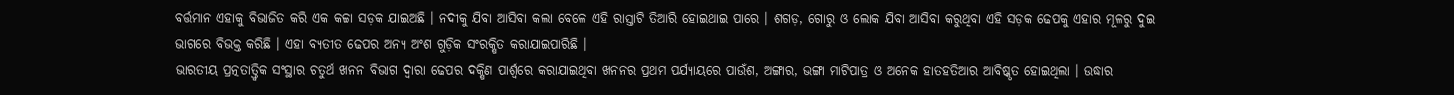ବର୍ତ୍ତମାନ ଏହାକୁ ବିଭାଜିତ କରି ଏକ କଚ୍ଚା ସଡ଼କ ଯାଇଅଛି । ନଦୀକୁ ଯିବା ଆସିବା କଲା ବେଳେ ଏହି ରାସ୍ତାଟି ତିଆରି ହୋଇଥାଇ ପାରେ । ଶଗଡ଼, ଗୋରୁ ଓ ଲୋକ ଯିବା ଆସିବା କରୁଥିବା ଏହି ସଡ଼କ ଢେପକୁ ଏହାର ମୂଳରୁ ଦୁଇ ଭାଗରେ ବିଭକ୍ତ କରିଛି । ଏହା ବ୍ୟତୀତ ଢେପର ଅନ୍ୟ ଅଂଶ ଗୁଡ଼ିକ ସଂରକ୍ଷିତ କରାଯାଇପାରିଛି ।
ଭାରତୀୟ ପ୍ରତ୍ନତାତ୍ତ୍ଵିକ ସଂସ୍ଥାର ଚତୁର୍ଥ ଖନନ ବିଭାଗ ଦ୍ଵାରା ଢେପର ଦକ୍ଷିଣ ପାର୍ଶ୍ଵରେ କରାଯାଇଥିବା ଖନନର ପ୍ରଥମ ପର୍ଯ୍ୟାୟରେ ପାଉଁଶ, ଅଙ୍ଗାର, ଭଙ୍ଗା ମାଟିପାତ୍ର ଓ ଅନେକ ହାତହତିଆର ଆବିଷ୍କୃତ ହୋଇଥିଲା । ଉଦ୍ଧାର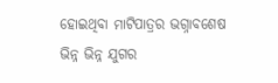ହୋଇଥିବା ମାଟିପାତ୍ରର ଭଗ୍ନାବଶେଷ ଭିନ୍ନ ଭିନ୍ନ ଯୁଗର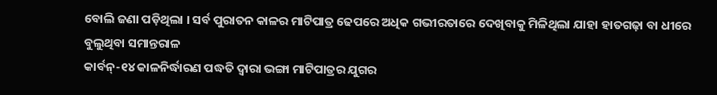ବୋଲି ଜଣା ପଡ଼ିଥିଲା । ସର୍ବ ପୁରାତନ କାଳର ମାଟିପାତ୍ର ଢେପରେ ଅଧିକ ଗଭୀରତାରେ ଦେଖିବାକୁ ମିଳିଥିଲା ଯାହା ହାତଗଢ଼ା ବା ଧୀରେ ବୁଲୁଥିବା ସମାନ୍ତରାଳ
କାର୍ବନ୍-୧୪ କାଳନିର୍ଦ୍ଧାରଣ ପଦ୍ଧତି ଦ୍ଵାରା ଭଙ୍ଗା ମାଟିପାତ୍ରର ଯୁଗର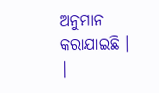ଅନୁମାନ କରାଯାଇଛି ।
|